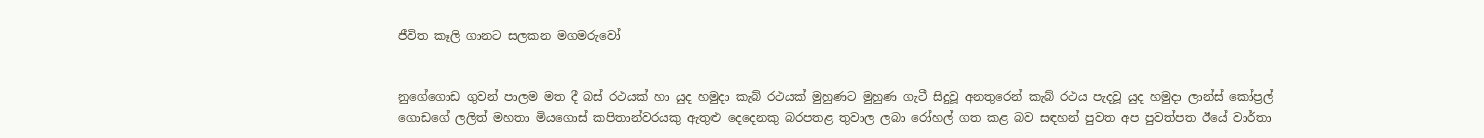ජීවිත කෑලි ගානට සලකන මගමරුවෝ


නුගේගොඩ ගුවන් පාලම මත දී බස් රථයක් හා යුද හමුදා කැබ් රථයක් මුහුණට මුහුණ ගැටී සිදුවූ අනතුරෙන් කැබ් රථය පැදවූ යුද හමුදා ලාන්ස් කෝප්‍රල් ගොඩගේ ලලිත් මහතා මියගොස් කපිතාන්වරයකු ඇතුළු දෙදෙනකු බරපතළ තුවාල ලබා රෝහල් ගත කළ බව සඳහන් පුවත අප පුවත්පත ඊයේ වාර්තා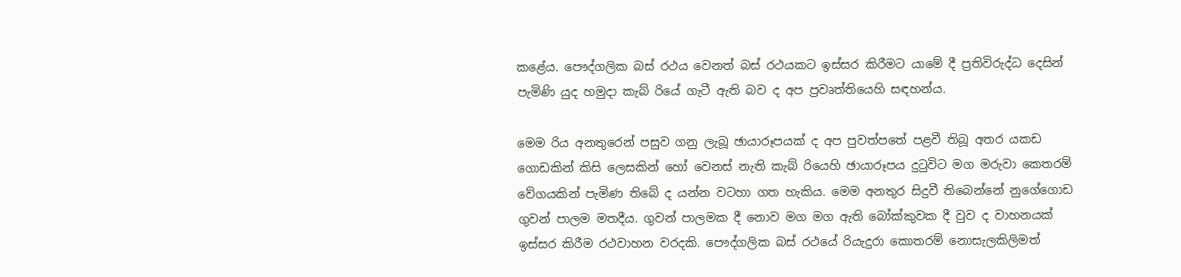කළේය. පෞද්ගලික බස් රථය වෙනත් බස් රථයකට ඉස්සර කිරීමට යාමේ දී ප්‍රතිවිරුද්ධ දෙසින් පැමිණි යුද හමුදා කැබ් රියේ ගැටී ඇති බව ද අප ප්‍රවෘත්තියෙහි සඳහන්ය.

මෙම රිය අනතුරෙන් පසුව ගනු ලැබූ ඡායාරූපයක් ද අප පුවත්පතේ පළවී තිබූ අතර යකඩ ගොඩකින් කිසි ලෙසකින් හෝ වෙනස් නැති කැබ් රියෙහි ඡායාරූපය දුටුවිට මග මරුවා කෙතරම් වේගයකින් පැමිණ තිබේ ද යන්න වටහා ගත හැකිය. මෙම අනතුර සිදුවී තිබෙන්නේ නුගේගොඩ ගුවන් පාලම මතදීය. ගුවන් පාලමක දී නොව මග මග ඇති බෝක්කුවක දී වුව ද වාහනයක් ඉස්සර කිරීම රථවාහන වරදකි. පෞද්ගලික බස් රථයේ රියැදුරා කොතරම් නොසැලකිලිමත්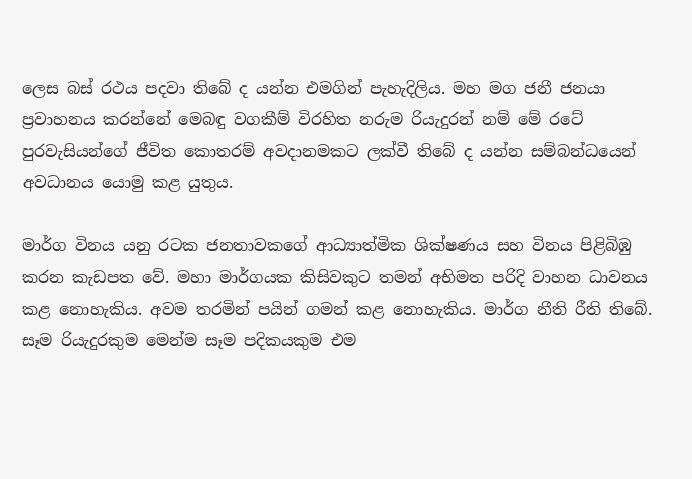ලෙස බස් රථය පදවා තිබේ ද යන්න එමගින් පැහැදිලිය. මහ මග ජනී ජනයා ප්‍රවාහනය කරන්නේ මෙබඳු වගකීම් විරහිත නරුම රියැදුරන් නම් මේ රටේ පුරවැසියන්ගේ ජීවිත කොතරම් අවදානමකට ලක්වී තිබේ ද යන්න සම්බන්ධයෙන් අවධානය යොමු කළ යුතුය.

මාර්ග විනය යනු රටක ජනතාවකගේ ආධ්‍යාත්මික ශික්ෂණය සහ විනය පිළිබිඹු කරන කැඩපත වේ. මහා මාර්ගයක කිසිවකුට තමන් අභිමත පරිදි වාහන ධාවනය කළ නොහැකිය. අවම තරමින් පයින් ගමන් කළ නොහැකිය. මාර්ග නීති රීති තිබේ. සෑම රියැදුරකුම මෙන්ම සෑම පදිකයකුම එම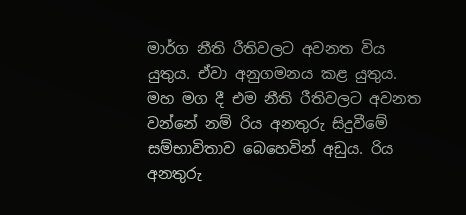මාර්ග නීති රීතිවලට අවනත විය යුතුය. ඒවා අනුගමනය කළ යුතුය. මහ මග දී එම නීති රීතිවලට අවනත වන්නේ නම් රිය අනතුරු සිදුවීමේ සම්භාවිතාව බෙහෙවින් අඩුය. රිය අනතුරු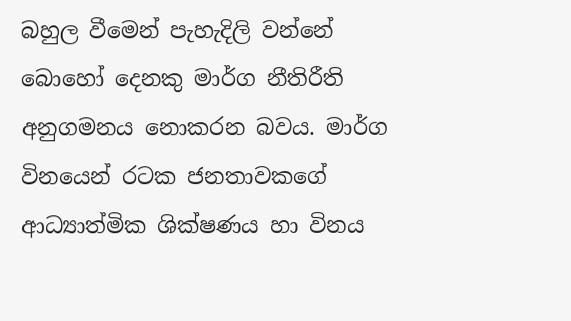බහුල වීමෙන් පැහැදිලි වන්නේ බොහෝ දෙනකු මාර්ග නීතිරීති අනුගමනය නොකරන බවය. මාර්ග විනයෙන් රටක ජනතාවකගේ ආධ්‍යාත්මික ශික්ෂණය හා විනය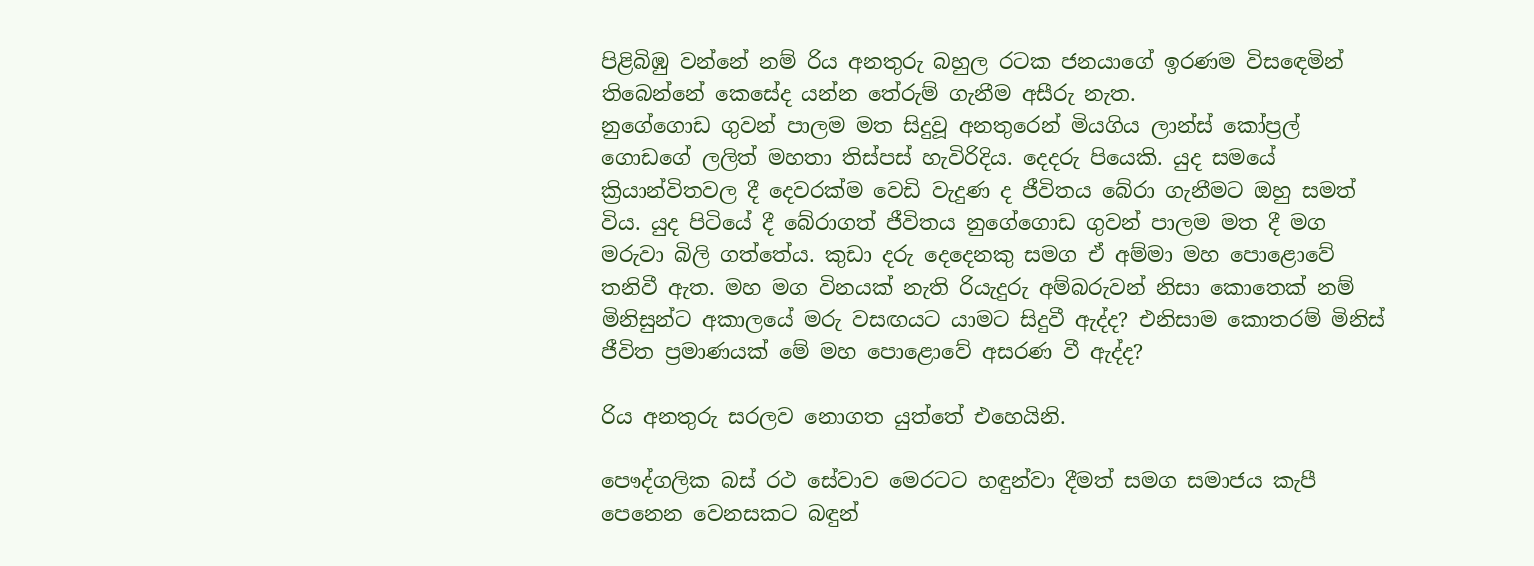පිළිබිඹු වන්නේ නම් රිය අනතුරු බහුල රටක ජනයාගේ ඉරණම විසඳෙමින් තිබෙන්නේ කෙසේද යන්න තේරුම් ගැනීම අසීරු නැත.
නුගේගොඩ ගුවන් පාලම මත සිදුවූ අනතුරෙන් මියගිය ලාන්ස් කෝප්‍රල් ගොඩගේ ලලිත් මහතා තිස්පස් හැවිරිදිය. දෙදරු පියෙකි. යුද සමයේ ක්‍රියාන්විතවල දී දෙවරක්ම වෙඩි වැදුණ ද ජීවිතය බේරා ගැනීමට ඔහු සමත් විය. යුද පිටියේ දී බේරාගත් ජීවිතය නුගේගොඩ ගුවන් පාලම මත දී මග මරුවා බිලි ගත්තේය. කුඩා දරු දෙදෙනකු සමග ඒ අම්මා මහ පොළොවේ තනිවී ඇත. මහ මග විනයක් නැති රියැදුරු අම්බරුවන් නිසා කොතෙක් නම් මිනිසුන්ට අකාලයේ මරු වසඟයට යාමට සිදුවී ඇද්ද? එනිසාම කොතරම් මිනිස් ජීවිත ප්‍රමාණයක් මේ මහ පොළොවේ අසරණ වී ඇද්ද?

රිය අනතුරු සරලව නොගත යුත්තේ එහෙයිනි.

පෞද්ගලික බස් රථ සේවාව මෙරටට හඳුන්වා දීමත් සමග සමාජය කැපී පෙනෙන වෙනසකට බඳුන්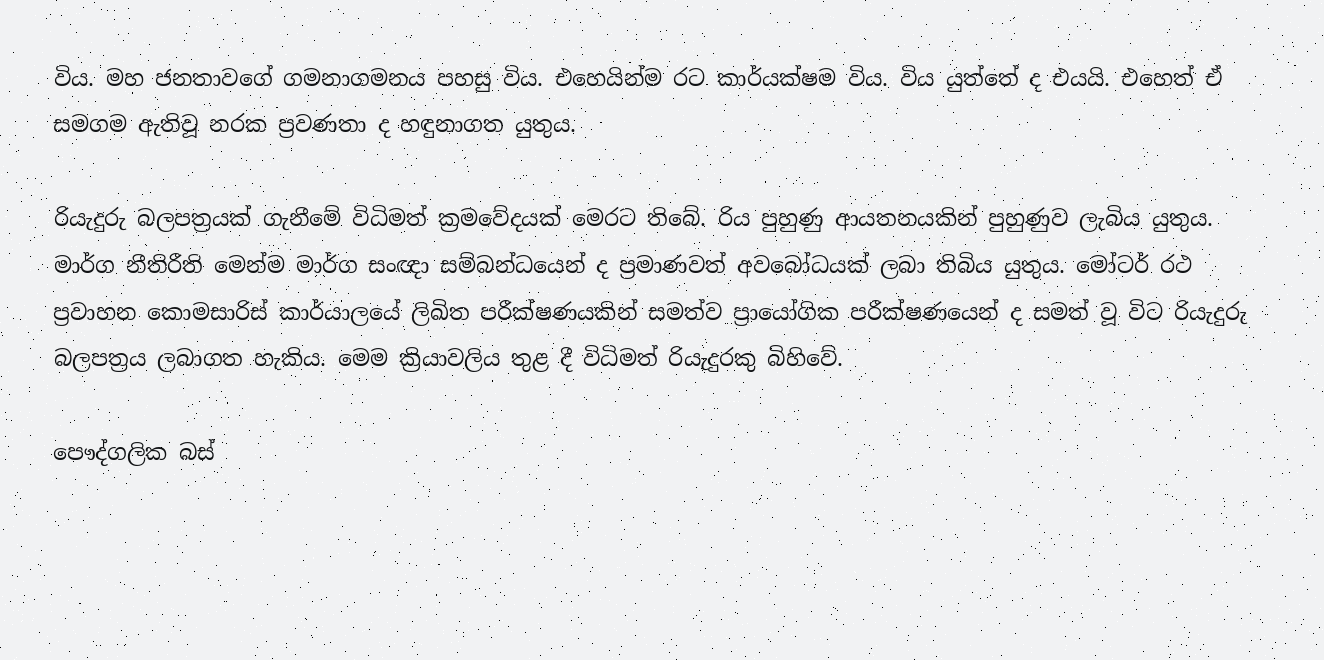විය. මහ ජනතාවගේ ගමනාගමනය පහසු විය. එහෙයින්ම රට කාර්යක්ෂම විය. විය යුත්තේ ද එයයි. එහෙත් ඒ සමගම ඇතිවූ නරක ප්‍රවණතා ද හඳුනාගත යුතුය.

රියැදුරු බලපත්‍රයක් ගැනීමේ විධිමත් ක්‍රමවේදයක් මෙරට තිබේ. රිය පුහුණු ආයතනයකින් පුහුණුව ලැබිය යුතුය. මාර්ග නීතිරීති මෙන්ම මාර්ග සංඥා සම්බන්ධයෙන් ද ප්‍රමාණවත් අවබෝධයක් ලබා තිබිය යුතුය. මෝටර් රථ ප්‍රවාහන කොමසාරිස් කාර්යාලයේ ලිඛිත පරීක්ෂණයකින් සමත්ව ප්‍රායෝගික පරීක්ෂණයෙන් ද සමත් වූ විට රියැදුරු බලපත්‍රය ලබාගත හැකිය. මෙම ක්‍රියාවලිය තුළ දී විධිමත් රියැදුරකු බිහිවේ.

පෞද්ගලික බස්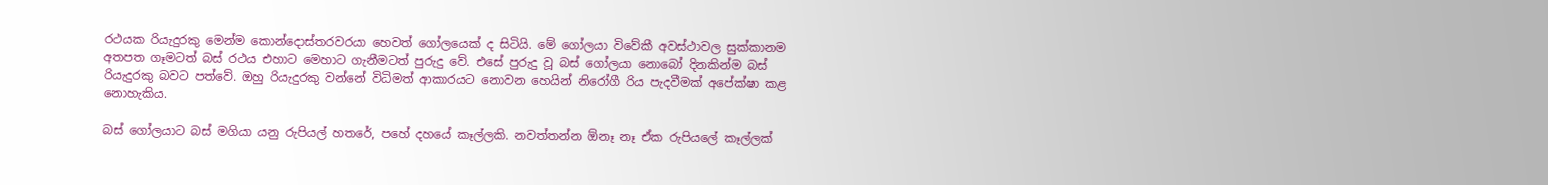රථයක රියැදුරකු මෙන්ම කොන්දොස්තරවරයා හෙවත් ගෝලයෙක් ද සිටියි. මේ ගෝලයා විවේකී අවස්ථාවල සුක්කානම අතපත ගෑමටත් බස් රථය එහාට මෙහාට ගැනීමටත් පුරුදු වේ. එසේ පුරුදු වූ බස් ගෝලයා නොබෝ දිනකින්ම බස් රියැදුරකු බවට පත්වේ. ඔහු රියැදුරකු වන්නේ විධිමත් ආකාරයට නොවන හෙයින් නිරෝගී රිය පැදවීමක් අපේක්ෂා කළ නොහැකිය.

බස් ගෝලයාට බස් මගියා යනු රුපියල් හතරේ, පහේ දහයේ කෑල්ලකි. නවත්තන්න ඕනෑ නෑ ඒක රුපියලේ කෑල්ලක්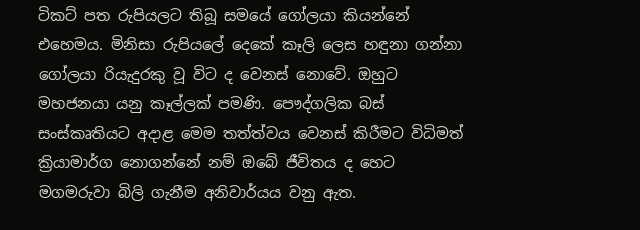ටිකට් පත රුපියලට තිබූ සමයේ ගෝලයා කියන්නේ එහෙමය. මිනිසා රුපියලේ දෙකේ කෑලි ලෙස හඳුනා ගන්නා ගෝලයා රියැදුරකු වූ විට ද වෙනස් නොවේ. ඔහුට මහජනයා යනු කෑල්ලක් පමණි. පෞද්ගලික බස් සංස්කෘතියට අදාළ මෙම තත්ත්වය වෙනස් කිරීමට විධිමත් ක්‍රියාමාර්ග නොගන්නේ නම් ඔබේ ජීවිතය ද හෙට මගමරුවා බිලි ගැනීම අනිවාර්යය වනු ඇත.